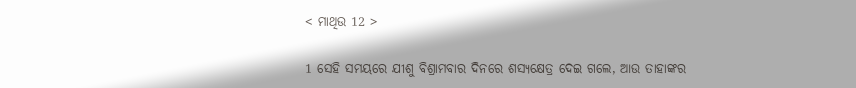< ମାଥିଉ 12 >

1 ସେହି ସମୟରେ ଯୀଶୁ ବିଶ୍ରାମବାର ଦିନରେ ଶସ୍ୟକ୍ଷେତ୍ର ଦେଇ ଗଲେ, ଆଉ ତାହାଙ୍କର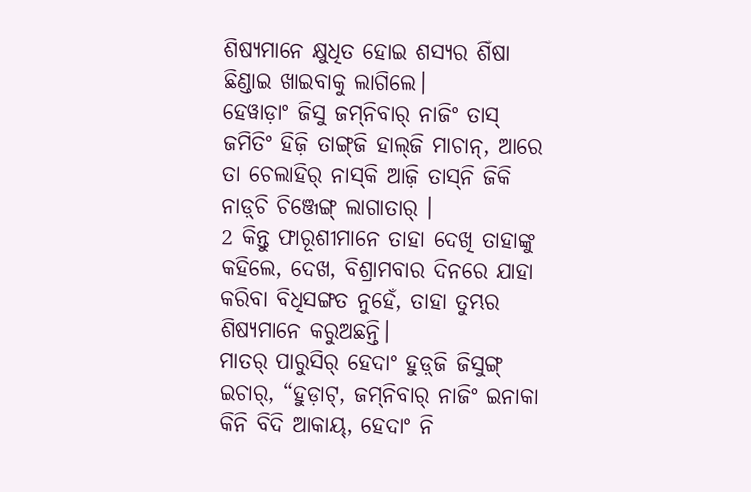ଶିଷ୍ୟମାନେ କ୍ଷୁଧିତ ହୋଇ ଶସ୍ୟର ଶିଁଷା ଛିଣ୍ଡାଇ ଖାଇବାକୁ ଲାଗିଲେ।
ହେୱାଡ଼ାଂ ଜିସୁ ଜମ୍‌ନିବାର୍‌ ନାଜିଂ ତାସ୍‌ ଜମିତିଂ ହିଜ଼ି ତାଙ୍ଗ୍‌ଜି ହାଲ୍‌ଜି ମାଚାନ୍‌, ଆରେ ତା ଚେଲାହିର୍‌ ନାସ୍‌କି ଆଜ଼ି ତାସ୍‌ନି ଜିକି ନାଡ଼୍‌ଚି ଚିଞ୍ଜେଙ୍ଗ୍‌ ଲାଗାତାର୍‌ ।
2 କିନ୍ତୁ ଫାରୂଶୀମାନେ ତାହା ଦେଖି ତାହାଙ୍କୁ କହିଲେ, ଦେଖ, ବିଶ୍ରାମବାର ଦିନରେ ଯାହା କରିବା ବିଧିସଙ୍ଗତ ନୁହେଁ, ତାହା ତୁମ୍ଭର ଶିଷ୍ୟମାନେ କରୁଅଛନ୍ତି।
ମାତର୍‌ ପାରୁସିର୍‌ ହେଦାଂ ହୁଡ଼୍‌ଜି ଜିସୁଙ୍ଗ୍‌ ଇଚାର୍‌, “ହୁଡ଼ାଟ୍‌, ଜମ୍‌ନିବାର୍‌ ନାଜିଂ ଇନାକା କିନି ବିଦି ଆକାୟ୍‌, ହେଦାଂ ନି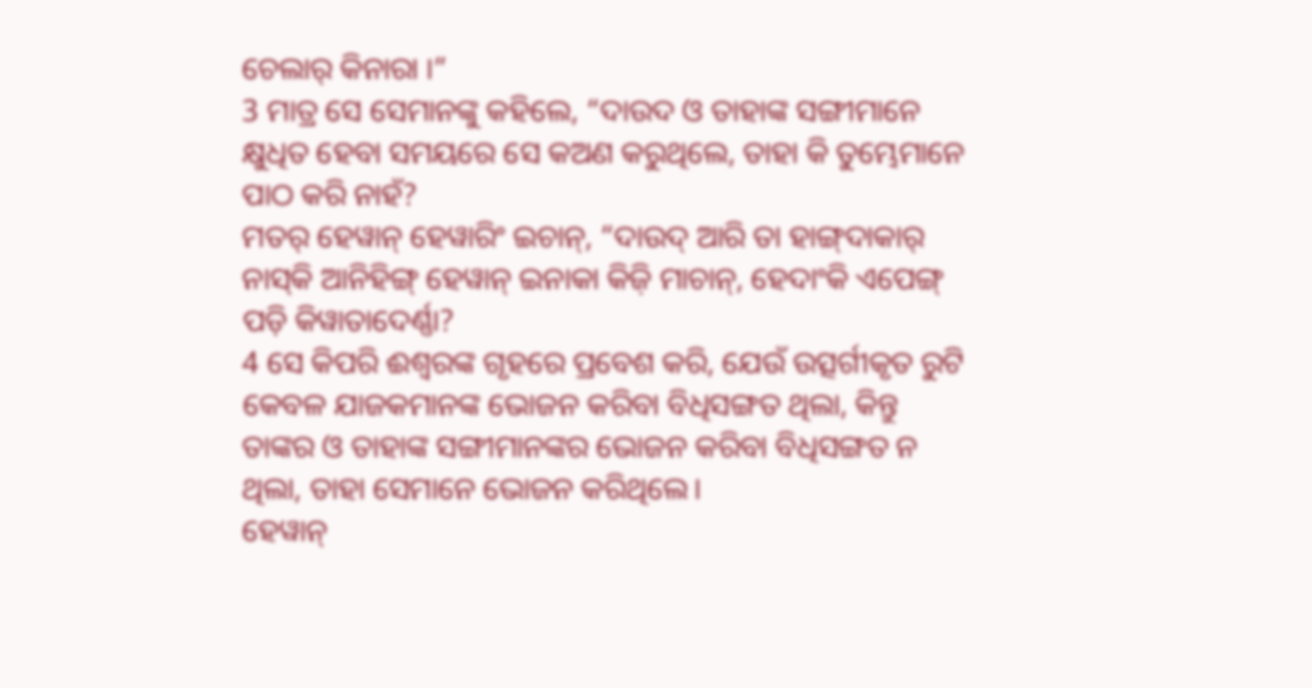ଚେଲାର୍‌ କିନାରା ।”
3 ମାତ୍ର ସେ ସେମାନଙ୍କୁ କହିଲେ, “ଦାଉଦ ଓ ତାହାଙ୍କ ସଙ୍ଗୀମାନେ କ୍ଷୁଧିତ ହେବା ସମୟରେ ସେ କଅଣ କରୁଥିଲେ, ତାହା କି ତୁମ୍ଭେମାନେ ପାଠ କରି ନାହଁ?
ମତର୍‌ ହେୱାନ୍‌ ହେୱାରିଂ ଇଚାନ୍‌, “ଦାଉଦ୍‌ ଆରି ତା ହାଙ୍ଗ୍‌ଦାକାର୍‌ ନାସ୍‌କି ଆନିହିଙ୍ଗ୍‌ ହେୱାନ୍‌ ଇନାକା କିଜ଼ି ମାଚାନ୍‌, ହେଦାଂକି ଏପେଙ୍ଗ୍‌ ପଡ଼ି କିୱାତାଦେର୍ଣ୍ଣା?
4 ସେ କିପରି ଈଶ୍ବରଙ୍କ ଗୃହରେ ପ୍ରବେଶ କରି, ଯେଉଁ ଉତ୍ସର୍ଗୀକୃତ ରୁଟି କେବଳ ଯାଜକମାନଙ୍କ ଭୋଜନ କରିବା ବିଧିସଙ୍ଗତ ଥିଲା, କିନ୍ତୁ ତାଙ୍କର ଓ ତାହାଙ୍କ ସଙ୍ଗୀମାନଙ୍କର ଭୋଜନ କରିବା ବିଧିସଙ୍ଗତ ନ ଥିଲା, ତାହା ସେମାନେ ଭୋଜନ କରିଥିଲେ।
ହେୱାନ୍‌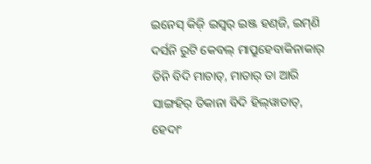ଇନେସ୍‌ କିଜ଼ି ଇସ୍ୱର୍‌ ଇଞ୍ଜ ହଣ୍‌ଜି, ଇମ୍‌ଣି ଦର୍ସନି ରୁଟି କେବଲ୍‌ ମାପ୍ରୁହେବାକିନାକାର୍‌ ତିନି ବିଦି ମାଚାତ୍‌, ମାତାର୍‌ ତା ଆରି ସାଙ୍ଗହିର୍‌ ତିକାନା ବିଦି ହିଲ୍‌ୱାତାତ୍‌, ହେଦାଂ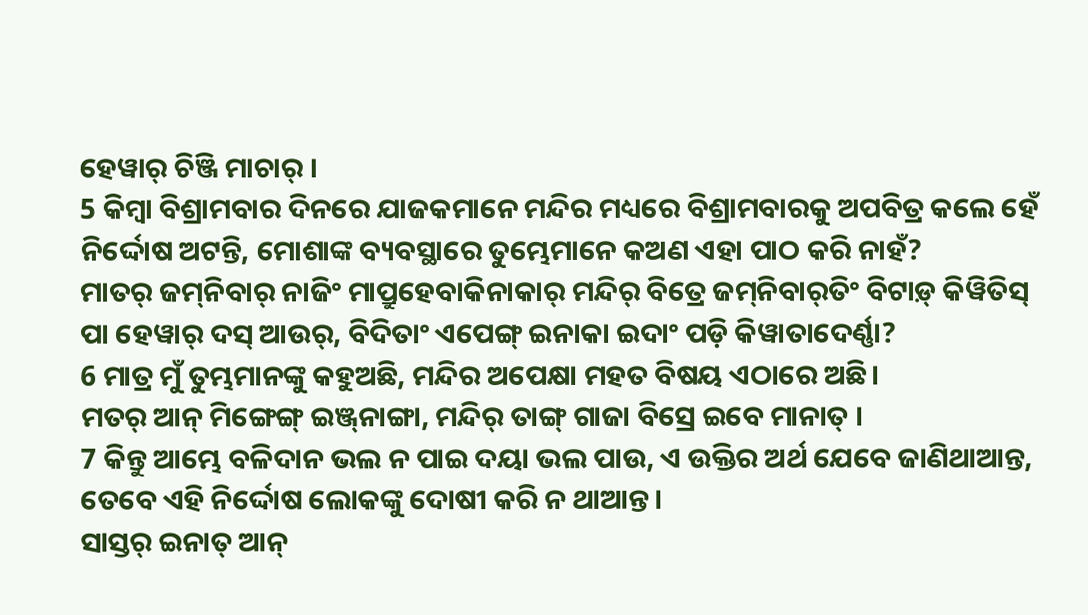ହେୱାର୍‌ ଚିଞ୍ଜି ମାଚାର୍‌ ।
5 କିମ୍ବା ବିଶ୍ରାମବାର ଦିନରେ ଯାଜକମାନେ ମନ୍ଦିର ମଧ୍ୟରେ ବିଶ୍ରାମବାରକୁ ଅପବିତ୍ର କଲେ ହେଁ ନିର୍ଦ୍ଦୋଷ ଅଟନ୍ତି, ମୋଶାଙ୍କ ବ୍ୟବସ୍ଥାରେ ତୁମ୍ଭେମାନେ କଅଣ ଏହା ପାଠ କରି ନାହଁ?
ମାତର୍‌ ଜମ୍‌ନିବାର୍‌ ନାଜିଂ ମାପ୍ରୁହେବାକିନାକାର୍‌ ମନ୍ଦିର୍‌ ବିତ୍ରେ ଜମ୍‌ନିବାର୍‌ତିଂ ବିଟାଡ଼୍‌ କିୱିତିସ୍‌ ପା ହେୱାର୍‌ ଦସ୍‌ ଆଉର୍‌, ବିଦିତାଂ ଏପେଙ୍ଗ୍‌ ଇନାକା ଇଦାଂ ପଡ଼ି କିୱାତାଦେର୍ଣ୍ଣା?
6 ମାତ୍ର ମୁଁ ତୁମ୍ଭମାନଙ୍କୁ କହୁଅଛି, ମନ୍ଦିର ଅପେକ୍ଷା ମହତ ବିଷୟ ଏଠାରେ ଅଛି।
ମତର୍‌ ଆନ୍‌ ମିଙ୍ଗେଙ୍ଗ୍‌ ଇଞ୍ଜ୍‌ନାଙ୍ଗା, ମନ୍ଦିର୍‌ ତାଙ୍ଗ୍‌ ଗାଜା ବିସ୍ରେ ଇବେ ମାନାତ୍‌ ।
7 କିନ୍ତୁ ଆମ୍ଭେ ବଳିଦାନ ଭଲ ନ ପାଇ ଦୟା ଭଲ ପାଉ, ଏ ଉକ୍ତିର ଅର୍ଥ ଯେବେ ଜାଣିଥାଆନ୍ତ, ତେବେ ଏହି ନିର୍ଦ୍ଦୋଷ ଲୋକଙ୍କୁ ଦୋଷୀ କରି ନ ଥାଆନ୍ତ।
ସାସ୍ତର୍‌ ଇନାତ୍‌ ଆନ୍‌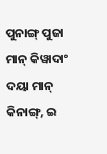ପୁନାଙ୍ଗ୍‌ ପୁଜା ମାନ୍‌ କିୱାଦାଂ ଦୟା ମାନ୍‌ କିନାଙ୍ଗ୍‌, ଇ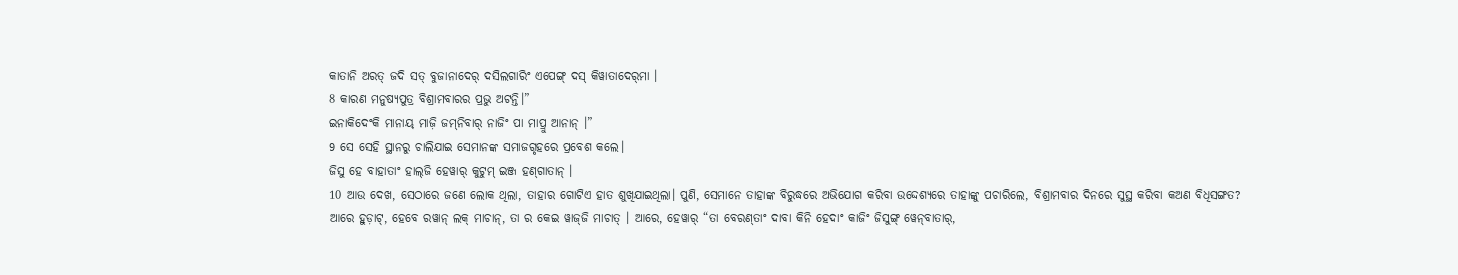କାତାନି ଅରତ୍‌ ଜଦି ସତ୍‌ ବୁଜାନାଦେର୍‌ ଦସିଲଗାରିଂ ଏପେଙ୍ଗ୍‌ ଦସ୍‌ କିୱାତାଦେର୍‌ମା ।
8 କାରଣ ମନୁଷ୍ୟପୁତ୍ର ବିଶ୍ରାମବାରର ପ୍ରଭୁ ଅଟନ୍ତି।”
ଇନାକିଦେଂକି ମାନାୟ୍‌ ମାଜ଼ି ଜମ୍‌ନିବାର୍‌ ନାଜିଂ ପା ମାପ୍ରୁ ଆନାନ୍‌ ।”
9 ସେ ସେହି ସ୍ଥାନରୁ ଚାଲିଯାଇ ସେମାନଙ୍କ ସମାଜଗୃହରେ ପ୍ରବେଶ କଲେ।
ଜିସୁ ହେ ବାହାତାଂ ହାଲ୍‌ଜି ହେୱାର୍‌ କୁଟୁମ୍‌ ଇଞ୍ଜ ହଣ୍‌ଗାତାନ୍‌ ।
10 ଆଉ ଦେଖ, ସେଠାରେ ଜଣେ ଲୋକ ଥିଲା, ତାହାର ଗୋଟିଏ ହାତ ଶୁଖିଯାଇଥିଲା। ପୁଣି, ସେମାନେ ତାହାଙ୍କ ବିରୁଦ୍ଧରେ ଅଭିଯୋଗ କରିବା ଉଦ୍ଦେଶ୍ୟରେ ତାହାଙ୍କୁ ପଚାରିଲେ, ବିଶ୍ରାମବାର ଦିନରେ ସୁସ୍ଥ କରିବା କଅଣ ବିଧିସଙ୍ଗତ?
ଆରେ ହୁଡ଼ାଟ୍‌, ହେବେ ରୱାନ୍‌ ଲକ୍‌ ମାଚାନ୍‌, ତା ର କେଇ ୱାଜ୍‌ଜି ମାଚାତ୍‌ । ଆରେ, ହେୱାର୍‌ “ତା ବେରଣ୍‌ତାଂ ଦାବା କିନି ହେଦାଂ କାଜିଂ ଜିସୁଙ୍ଗ୍‌ ୱେନ୍‌ବାତାର୍‌,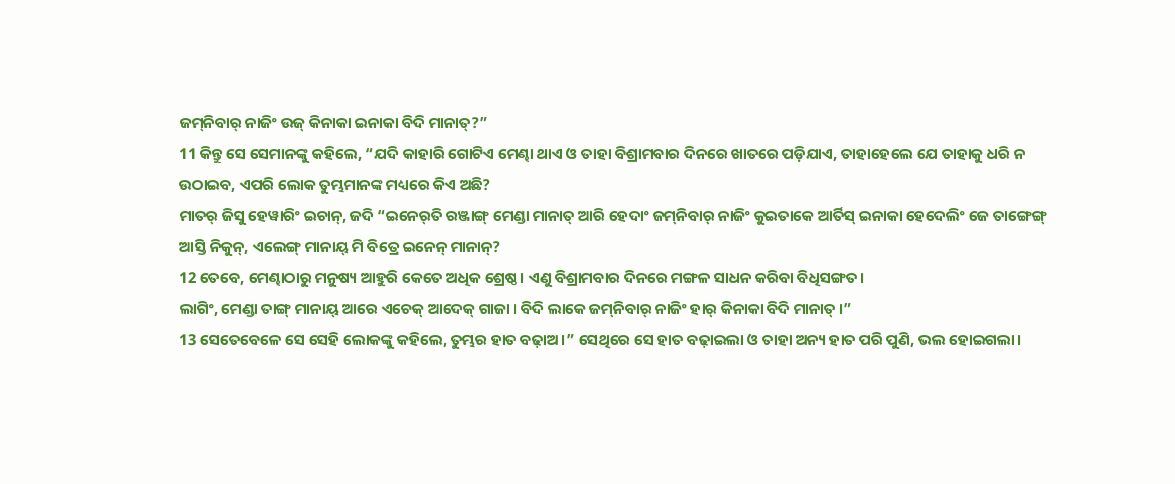ଜମ୍‌ନିବାର୍‌ ନାଜିଂ ଉଜ୍‌ କିନାକା ଇନାକା ବିଦି ମାନାତ୍‌?”
11 କିନ୍ତୁ ସେ ସେମାନଙ୍କୁ କହିଲେ, “ଯଦି କାହାରି ଗୋଟିଏ ମେଣ୍ଢା ଥାଏ ଓ ତାହା ବିଶ୍ରାମବାର ଦିନରେ ଖାତରେ ପଡ଼ିଯାଏ, ତାହାହେଲେ ଯେ ତାହାକୁ ଧରି ନ ଉଠାଇବ, ଏପରି ଲୋକ ତୁମ୍ଭମାନଙ୍କ ମଧ୍ୟରେ କିଏ ଅଛି?
ମାତର୍‌ ଜିସୁ ହେୱାରିଂ ଇଚାନ୍‌, ଜଦି “ଇନେର୍‌ତି ରଞ୍ଜାଙ୍ଗ୍‌ ମେଣ୍ଡା ମାନାତ୍‌ ଆରି ହେଦାଂ ଜମ୍‌ନିବାର୍‌ ନାଜିଂ କୁଇତାକେ ଆର୍ତିସ୍‌ ଇନାକା ହେଦେଲିଂ ଜେ ତାଙ୍ଗେଙ୍ଗ୍‌ ଆସ୍ତି ନିକୁନ୍‌, ଏଲେଙ୍ଗ୍‌ ମାନାୟ୍‌ ମି ବିତ୍ରେ ଇନେନ୍‌ ମାନାନ୍‌?
12 ତେବେ, ମେଣ୍ଢାଠାରୁ ମନୁଷ୍ୟ ଆହୁରି କେତେ ଅଧିକ ଶ୍ରେଷ୍ଠ। ଏଣୁ ବିଶ୍ରାମବାର ଦିନରେ ମଙ୍ଗଳ ସାଧନ କରିବା ବିଧିସଙ୍ଗତ।
ଲାଗିଂ, ମେଣ୍ଡା ତାଙ୍ଗ୍‌ ମାନାୟ୍‌ ଆରେ ଏଚେକ୍‌ ଆଦେକ୍‌ ଗାଜା । ବିଦି ଲାକେ ଜମ୍‌ନିବାର୍‌ ନାଜିଂ ହାର୍‌ କିନାକା ବିଦି ମାନାତ୍‌ ।”
13 ସେତେବେଳେ ସେ ସେହି ଲୋକଙ୍କୁ କହିଲେ, ତୁମ୍ଭର ହାତ ବଢ଼ାଅ।” ସେଥିରେ ସେ ହାତ ବଢ଼ାଇଲା ଓ ତାହା ଅନ୍ୟ ହାତ ପରି ପୁଣି, ଭଲ ହୋଇଗଲା।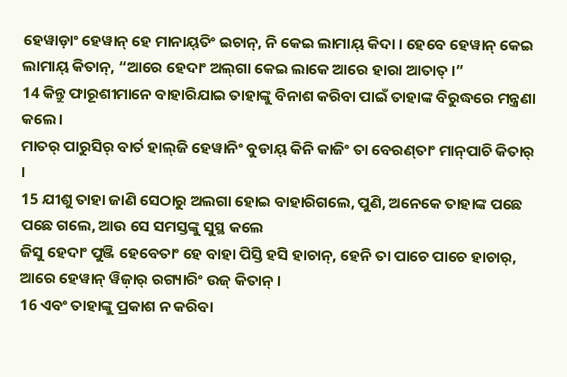ହେୱାଡ଼ାଂ ହେୱାନ୍‌ ହେ ମାନାୟ୍‌ତିଂ ଇଚାନ୍‌, ନି କେଇ ଲାମାୟ୍‍ କିଦା । ହେବେ ହେୱାନ୍‌ କେଇ ଲାମାୟ୍‌ କିତାନ୍‌, “ଆରେ ହେଦାଂ ଅଲ୍‌ଗା କେଇ ଲାକେ ଆରେ ହାରା ଆତାତ୍‌ ।”
14 କିନ୍ତୁ ଫାରୂଶୀମାନେ ବାହାରିଯାଇ ତାହାଙ୍କୁ ବିନାଶ କରିବା ପାଇଁ ତାହାଙ୍କ ବିରୁଦ୍ଧରେ ମନ୍ତ୍ରଣା କଲେ।
ମାତର୍‌ ପାରୁସିର୍‌ ବାର୍ତ ହାଲ୍‌ଜି ହେୱାନିଂ ବୁଡାୟ୍‌ କିନି କାଜିଂ ତା ବେରଣ୍‌ତାଂ ମାନ୍‌ପାଚି କିତାର୍‌ ।
15 ଯୀଶୁ ତାହା ଜାଣି ସେଠାରୁ ଅଲଗା ହୋଇ ବାହାରିଗଲେ, ପୁଣି, ଅନେକେ ତାହାଙ୍କ ପଛେ ପଛେ ଗଲେ, ଆଉ ସେ ସମସ୍ତଙ୍କୁ ସୁସ୍ଥ କଲେ
ଜିସୁ ହେଦାଂ ପୁଞ୍ଜି ହେବେତାଂ ହେ ବାହା ପିସ୍ତି ହସି ହାଚାନ୍‌, ହେନି ତା ପାଚେ ପାଚେ ହାଚାର୍‌, ଆରେ ହେୱାନ୍‌ ୱିଜ଼ାର୍‌ ରଗ୍ୟାରିଂ ଉଜ୍‌ କିତାନ୍‌ ।
16 ଏବଂ ତାହାଙ୍କୁ ପ୍ରକାଶ ନ କରିବା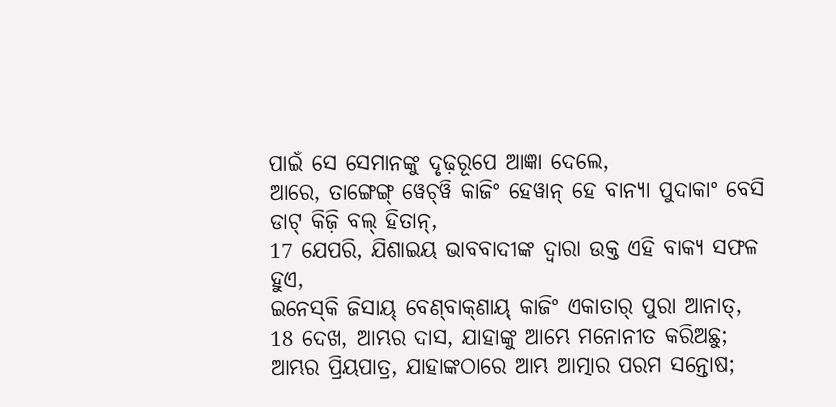ପାଇଁ ସେ ସେମାନଙ୍କୁ ଦୃଢ଼ରୂପେ ଆଜ୍ଞା ଦେଲେ,
ଆରେ, ତାଙ୍ଗେଙ୍ଗ୍‌ ୱେଚ୍‌ୱି କାଜିଂ ହେୱାନ୍‌ ହେ ବାନ୍ୟା ପୁଦାକାଂ ବେସି ଡାଟ୍‌ କିଜ଼ି ବଲ୍‌ ହିତାନ୍‌,
17 ଯେପରି, ଯିଶାଇୟ ଭାବବାଦୀଙ୍କ ଦ୍ୱାରା ଉକ୍ତ ଏହି ବାକ୍ୟ ସଫଳ ହୁଏ,
ଇନେସ୍‌କି ଜିସାୟ୍‌ ବେଣ୍‌ବାକ୍‌ଣାୟ୍‌ କାଜିଂ ଏକାତାର୍‌ ପୁରା ଆନାତ୍‌,
18 ଦେଖ, ଆମ୍ଭର ଦାସ, ଯାହାଙ୍କୁ ଆମ୍ଭେ ମନୋନୀତ କରିଅଛୁ; ଆମ୍ଭର ପ୍ରିୟପାତ୍ର, ଯାହାଙ୍କଠାରେ ଆମ୍ଭ ଆତ୍ମାର ପରମ ସନ୍ତୋଷ;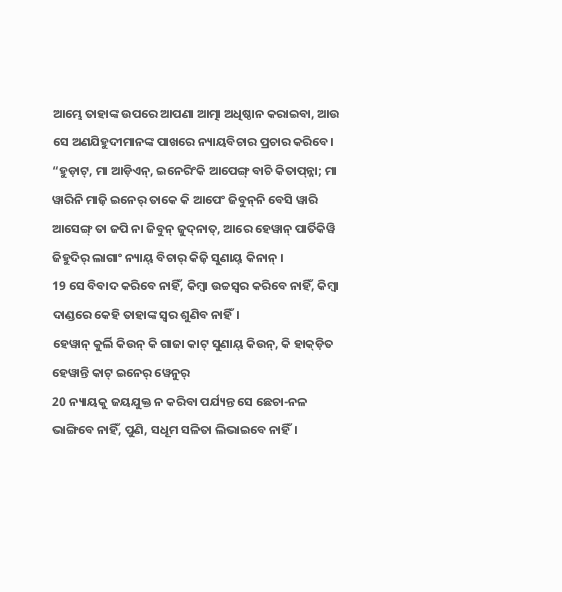ଆମ୍ଭେ ତାହାଙ୍କ ଉପରେ ଆପଣା ଆତ୍ମା ଅଧିଷ୍ଠାନ କରାଇବା, ଆଉ ସେ ଅଣଯିହୁଦୀମାନଙ୍କ ପାଖରେ ନ୍ୟାୟବିଚାର ପ୍ରଚାର କରିବେ।
“ହୁଡ଼ାଟ୍‌, ମା ଆଡ଼ିଏନ୍‌, ଇନେରିଂକି ଆପେଙ୍ଗ୍‌ ବାଚି କିତାପ୍‌ନ୍ନା; ମା ୱାରିନି ମାଜ଼ି ଇନେର୍‌ ତାକେ କି ଆପେଂ ଜିବୁନ୍‌ନି ବେସି ୱାରି ଆସେଙ୍ଗ୍‌ ତା ଜପି ନା ଜିବୁନ୍‌ ଜୁଦ୍‌ନାତ୍‌, ଆରେ ହେୱାନ୍‌ ପାର୍ତିକିୱି ଜିହୁଦିର୍‌ ଲାଗାଂ ନ୍ୟାୟ୍‌ ବିଚାର୍‌ କିଜ଼ି ସୁଣାୟ୍‌ କିନାନ୍‌ ।
19 ସେ ବିବାଦ କରିବେ ନାହିଁ, କିମ୍ବା ଉଚ୍ଚସ୍ୱର କରିବେ ନାହିଁ, କିମ୍ବା ଦାଣ୍ଡରେ କେହି ତାହାଙ୍କ ସ୍ୱର ଶୁଣିବ ନାହିଁ।
ହେୱାନ୍‌ କୁର୍ଲି କିଉନ୍‌ କି ଗାଜା କାଟ୍‌ ସୁଣାୟ୍‌ କିଉନ୍‌, କି ହାକ୍‌ଡ଼ିତ ହେୱାନ୍ତି କାଟ୍‌ ଇନେର୍‌ ୱେନୁର୍‌
20 ନ୍ୟାୟକୁ ଜୟଯୁକ୍ତ ନ କରିବା ପର୍ଯ୍ୟନ୍ତ ସେ ଛେଚା-ନଳ ଭାଙ୍ଗିବେ ନାହିଁ, ପୁଣି, ସଧୂମ ସଳିତା ଲିଭାଇବେ ନାହିଁ।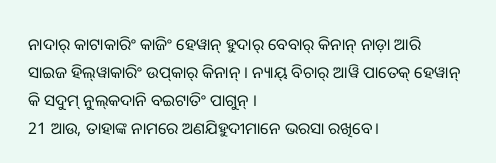ନାଦାର୍‌ କାଟାକାରିଂ କାଜିଂ ହେୱାନ୍‌ ହୁଦାର୍‌ ବେବାର୍‌ କିନାନ୍‌ ନାଡ଼ା ଆରି ସାଇଜ ହିଲ୍‌ୱାକାରିଂ ଉପ୍‌କାର୍‌ କିନାନ୍‌ । ନ୍ୟାୟ୍‌ ବିଚାର୍‌ ଆୱି ପାତେକ୍‌ ହେୱାନ୍‌ କି ସଦୁମ୍‌ ନୁଲ୍‌କଦାନି ବଇଟାତିଂ ପାଗୁନ୍‌ ।
21 ଆଉ, ତାହାଙ୍କ ନାମରେ ଅଣଯିହୁଦୀମାନେ ଭରସା ରଖିବେ।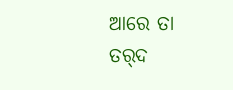ଆରେ ତା ତର୍‌ଦ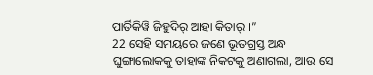ପାର୍ତିକିୱି ଜିହୁଦିର୍‌ ଆହା କିତାର୍‌ ।”
22 ସେହି ସମୟରେ ଜଣେ ଭୂତଗ୍ରସ୍ତ ଅନ୍ଧ ଘୁଙ୍ଗାଲୋକକୁ ତାହାଙ୍କ ନିକଟକୁ ଅଣାଗଲା, ଆଉ ସେ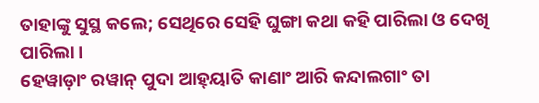ତାହାଙ୍କୁ ସୁସ୍ଥ କଲେ; ସେଥିରେ ସେହି ଘୁଙ୍ଗା କଥା କହି ପାରିଲା ଓ ଦେଖି ପାରିଲା।
ହେୱାଡ଼ାଂ ରୱାନ୍‌ ପୁଦା ଆହ୍‌ୟାତି କାଣାଂ ଆରି କନ୍ଦାଲଗାଂ ତା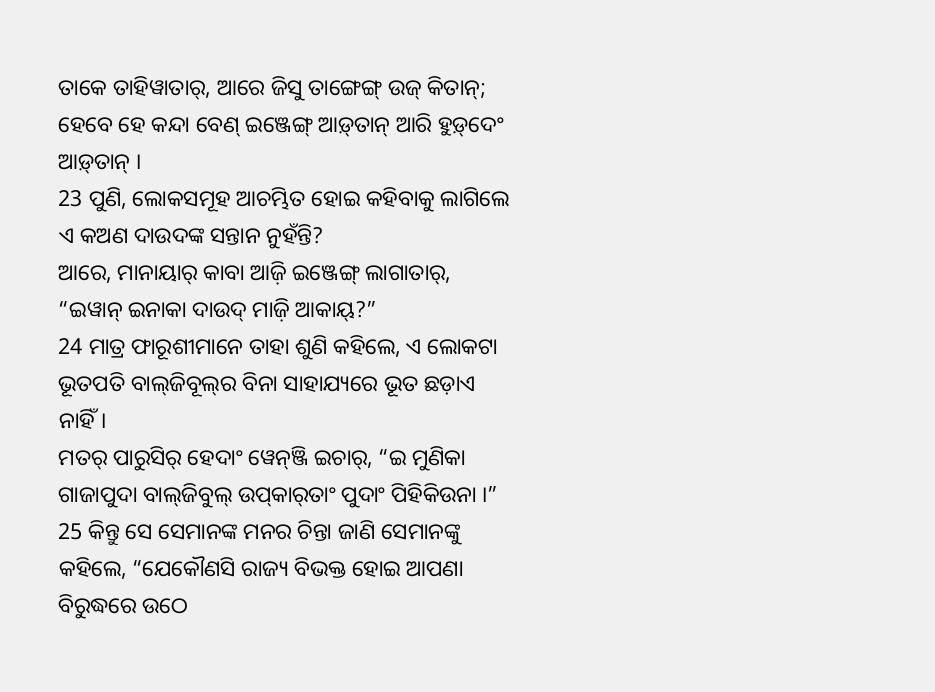ତାକେ ତାହିୱାତାର୍‌, ଆରେ ଜିସୁ ତାଙ୍ଗେଙ୍ଗ୍‌ ଉଜ୍‌ କିତାନ୍‌; ହେବେ ହେ କନ୍ଦା ବେଣ୍‌ ଇଞ୍ଜେଙ୍ଗ୍‌ ଆଡ଼୍‌ତାନ୍‌ ଆରି ହୁଡ଼୍‌ଦେଂ ଆଡ଼୍‌ତାନ୍‌ ।
23 ପୁଣି, ଲୋକସମୂହ ଆଚମ୍ଭିତ ହୋଇ କହିବାକୁ ଲାଗିଲେ ଏ କଅଣ ଦାଉଦଙ୍କ ସନ୍ତାନ ନୁହଁନ୍ତି?
ଆରେ, ମାନାୟାର୍‌ କାବା ଆଜ଼ି ଇଞ୍ଜେଙ୍ଗ୍‌ ଲାଗାତାର୍‌, “ଇୱାନ୍‌ ଇନାକା ଦାଉଦ୍‌ ମାଜ଼ି ଆକାୟ୍‌?”
24 ମାତ୍ର ଫାରୂଶୀମାନେ ତାହା ଶୁଣି କହିଲେ, ଏ ଲୋକଟା ଭୂତପତି ବାଲ୍‌ଜିବୂଲ୍‍ର ବିନା ସାହାଯ୍ୟରେ ଭୂତ ଛଡ଼ାଏ ନାହିଁ।
ମତର୍‌ ପାରୁସିର୍‌ ହେଦାଂ ୱେନ୍‌ଞ୍ଜି ଇଚାର୍‌, “ଇ ମୁଣିକା ଗାଜାପୁଦା ବାଲ୍‌ଜିବୁଲ୍‌ ଉପ୍‌କାର୍‌ତାଂ ପୁଦାଂ ପିହିକିଉନା ।”
25 କିନ୍ତୁ ସେ ସେମାନଙ୍କ ମନର ଚିନ୍ତା ଜାଣି ସେମାନଙ୍କୁ କହିଲେ, “ଯେକୌଣସି ରାଜ୍ୟ ବିଭକ୍ତ ହୋଇ ଆପଣା ବିରୁଦ୍ଧରେ ଉଠେ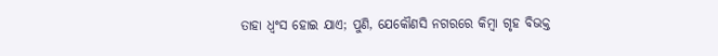ତାହା ଧ୍ୱଂସ ହୋଇ ଯାଏ; ପୁଣି, ଯେକୌଣସି ନଗରରେ କିମ୍ବା ଗୃହ ବିଭକ୍ତ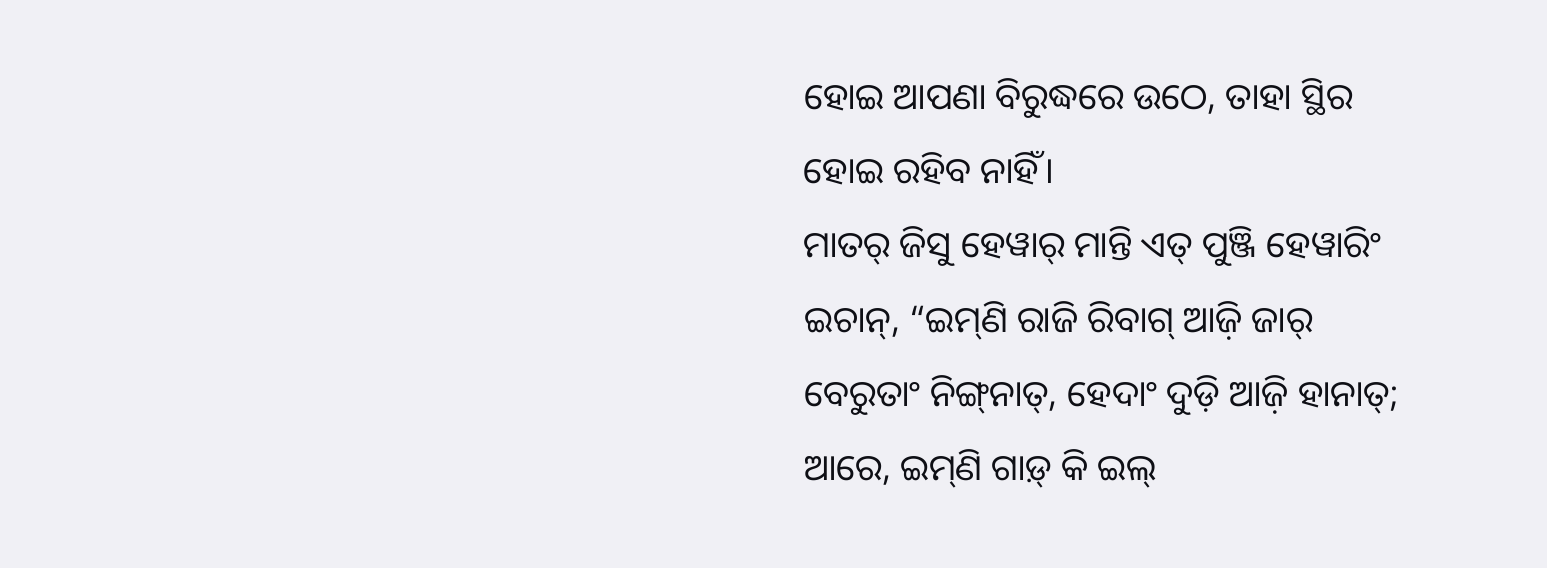ହୋଇ ଆପଣା ବିରୁଦ୍ଧରେ ଉଠେ, ତାହା ସ୍ଥିର ହୋଇ ରହିବ ନାହିଁ।
ମାତର୍‌ ଜିସୁ ହେୱାର୍‌ ମାନ୍ତି ଏତ୍‌ ପୁଞ୍ଜି ହେୱାରିଂ ଇଚାନ୍‌, “ଇମ୍‌ଣି ରାଜି ରିବାଗ୍‌ ଆଜ଼ି ଜାର୍‌ ବେରୁତାଂ ନିଙ୍ଗ୍‌ନାତ୍‌, ହେଦାଂ ଦୁଡ଼ି ଆଜ଼ି ହାନାତ୍‌; ଆରେ, ଇମ୍‌ଣି ଗାଡ଼୍‌ କି ଇଲ୍‌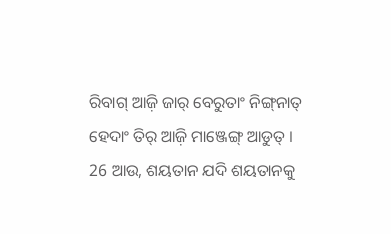ରିବାଗ୍‌ ଆଜ଼ି ଜାର୍‌ ବେରୁତାଂ ନିଙ୍ଗ୍‌ନାତ୍‌ ହେଦାଂ ତିର୍‌ ଆଜ଼ି ମାଞ୍ଜେଙ୍ଗ୍‌ ଆଡୁତ୍‌ ।
26 ଆଉ, ଶୟତାନ ଯଦି ଶୟତାନକୁ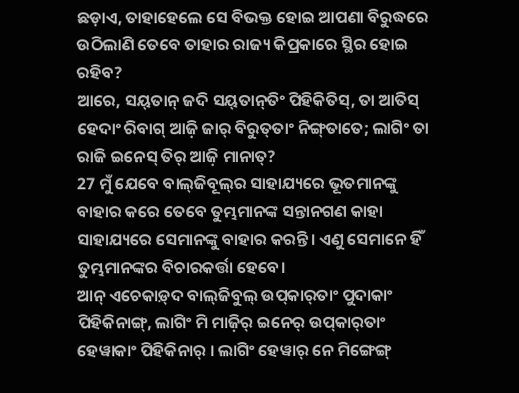ଛଡ଼ାଏ, ତାହାହେଲେ ସେ ବିଭକ୍ତ ହୋଇ ଆପଣା ବିରୁଦ୍ଧରେ ଉଠିଲାଣି ତେବେ ତାହାର ରାଜ୍ୟ କିପ୍ରକାରେ ସ୍ଥିର ହୋଇ ରହିବ?
ଆରେ, ସୟ୍‌ତାନ୍‌ ଜଦି ସୟ୍‌ତାନ୍‌ତିଂ ପିହିକିତିସ୍‌, ତା ଆତିସ୍‌ ହେଦାଂ ରିବାଗ୍‌ ଆଜ଼ି ଜାର୍‌ ବିରୁତ୍‌ତାଂ ନିଙ୍ଗ୍‌ତାତେ; ଲାଗିଂ ତା ରାଜି ଇନେସ୍‌ ତିର୍‌ ଆଜ଼ି ମାନାତ୍‌?
27 ମୁଁ ଯେବେ ବାଲ୍‌ଜିବୂଲ୍‍ର ସାହାଯ୍ୟରେ ଭୂତମାନଙ୍କୁ ବାହାର କରେ ତେବେ ତୁମ୍ଭମାନଙ୍କ ସନ୍ତାନଗଣ କାହା ସାହାଯ୍ୟରେ ସେମାନଙ୍କୁ ବାହାର କରନ୍ତି। ଏଣୁ ସେମାନେ ହିଁ ତୁମ୍ଭମାନଙ୍କର ବିଚାରକର୍ତ୍ତା ହେବେ।
ଆନ୍‌ ଏଚେକାଡ଼୍‌ଦ ବାଲ୍‌ଜିବୁଲ୍‌ ଉପ୍‌କାର୍‌ତାଂ ପୁଦାକାଂ ପିହିକିନାଙ୍ଗ୍‌, ଲାଗିଂ ମି ମାଜ଼ିର୍‌ ଇନେର୍‌ ଉପ୍‌କାର୍‌ତାଂ ହେୱାକାଂ ପିହିକିନାର୍‌ । ଲାଗିଂ ହେୱାର୍‌ ନେ ମିଙ୍ଗେଙ୍ଗ୍‌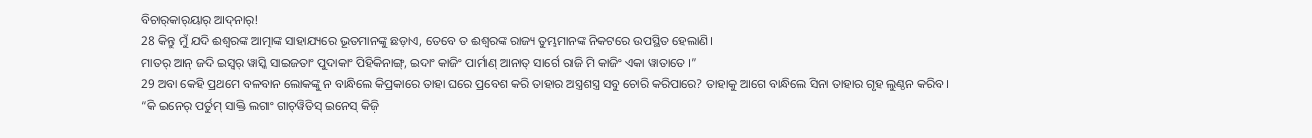ବିଚାର୍‌କାର୍‌ୟାର୍‌ ଆଦ୍‌ନାର୍‌!
28 କିନ୍ତୁ ମୁଁ ଯଦି ଈଶ୍ବରଙ୍କ ଆତ୍ମାଙ୍କ ସାହାଯ୍ୟରେ ଭୂତମାନଙ୍କୁ ଛଡ଼ାଏ, ତେବେ ତ ଈଶ୍ବରଙ୍କ ରାଜ୍ୟ ତୁମ୍ଭମାନଙ୍କ ନିକଟରେ ଉପସ୍ଥିତ ହେଲାଣି।
ମାତର୍‌ ଆନ୍‌ ଜଦି ଇସ୍ୱର୍‌ ୱାସ୍କି ସାଇଜତାଂ ପୁଦାକାଂ ପିହିକିନାଙ୍ଗ୍‌, ଇଦାଂ କାଜିଂ ପାର୍ମାଣ୍‌ ଆନାତ୍‌ ସାର୍ଗେ ରାଜି ମି କାଜିଂ ଏକା ୱାତାତେ ।”
29 ଅବା କେହି ପ୍ରଥମେ ବଳବାନ ଲୋକଙ୍କୁ ନ ବାନ୍ଧିଲେ କିପ୍ରକାରେ ତାହା ଘରେ ପ୍ରବେଶ କରି ତାହାର ଅସ୍ତ୍ରଶସ୍ତ୍ର ସବୁ ଚୋରି କରିପାରେ? ତାହାକୁ ଆଗେ ବାନ୍ଧିଲେ ସିନା ତାହାର ଗୃହ ଲୁଣ୍ଠନ କରିବ।
“କି ଇନେର୍‌ ପର୍ତୁମ୍‌ ସାକ୍ତି ଲଗାଂ ଗାଚ୍‌ୱିତିସ୍‌ ଇନେସ୍‌ କିଜ଼ି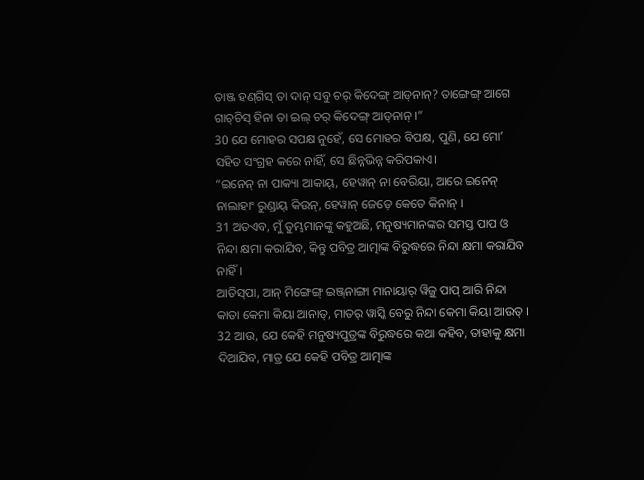ତାଞ୍ଜ ହଣ୍‌ଗିସ୍‌ ତା ଦାନ୍‌ ସବୁ ଚର୍‌ କିଦେଙ୍ଗ୍‌ ଆଡ୍‌ନାନ୍‌? ତାଙ୍ଗେଙ୍ଗ୍‌ ଆଗେ ଗାଚ୍‌ଚିସ୍‌ ହିନା ତା ଇଲ୍‌ ଚର୍‌ କିଦେଙ୍ଗ୍‌ ଆଡ୍‌ନାନ୍‌ ।”
30 ଯେ ମୋହର ସପକ୍ଷ ନୁହେଁ, ସେ ମୋହର ବିପକ୍ଷ, ପୁଣି, ଯେ ମୋʼ ସହିତ ସଂଗ୍ରହ କରେ ନାହିଁ, ସେ ଛିନ୍ନଭିନ୍ନ କରିପକାଏ।
“ଇନେନ୍‌ ନା ପାକ୍ୟା ଆକାୟ୍‌, ହେୱାନ୍‌ ନା ବେରିୟା, ଆରେ ଇନେନ୍‌ ନାଲାହାଂ ରୁଣ୍ଡାୟ୍‌ କିଉନ୍‌, ହେୱାନ୍‌ ଜେଡ଼େ କେତେ କିନାନ୍‌ ।
31 ଅତଏବ, ମୁଁ ତୁମ୍ଭମାନଙ୍କୁ କହୁଅଛି, ମନୁଷ୍ୟମାନଙ୍କର ସମସ୍ତ ପାପ ଓ ନିନ୍ଦା କ୍ଷମା କରାଯିବ, କିନ୍ତୁ ପବିତ୍ର ଆତ୍ମାଙ୍କ ବିରୁଦ୍ଧରେ ନିନ୍ଦା କ୍ଷମା କରାଯିବ ନାହିଁ।
ଆତିସ୍‌ପା, ଆନ୍‌ ମିଙ୍ଗେଙ୍ଗ୍‌ ଇଞ୍ଜ୍‌ନାଙ୍ଗା ମାନାୟାର୍‌ ୱିଜ଼ୁ ପାପ୍‌ ଆରି ନିନ୍ଦା କାତା କେମା କିୟା ଆନାତ୍‌, ମାତର୍‌ ୱାସ୍କି ବେରୁ ନିନ୍ଦା କେମା କିୟା ଆଉତ୍‌ ।
32 ଆଉ, ଯେ କେହି ମନୁଷ୍ୟପୁତ୍ରଙ୍କ ବିରୁଦ୍ଧରେ କଥା କହିବ, ତାହାକୁ କ୍ଷମା ଦିଆଯିବ, ମାତ୍ର ଯେ କେହି ପବିତ୍ର ଆତ୍ମାଙ୍କ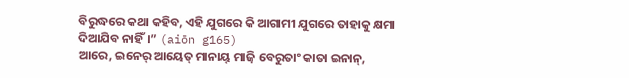ବିରୁଦ୍ଧରେ କଥା କହିବ, ଏହି ଯୁଗରେ କି ଆଗାମୀ ଯୁଗରେ ତାହାକୁ କ୍ଷମା ଦିଆଯିବ ନାହିଁ।” (aiōn g165)
ଆରେ, ଇନେର୍‌ ଆୟେତ୍‌ ମାନାୟ୍‌ ମାଜ଼ି ବେରୁତାଂ କାତା ଇନାନ୍‌,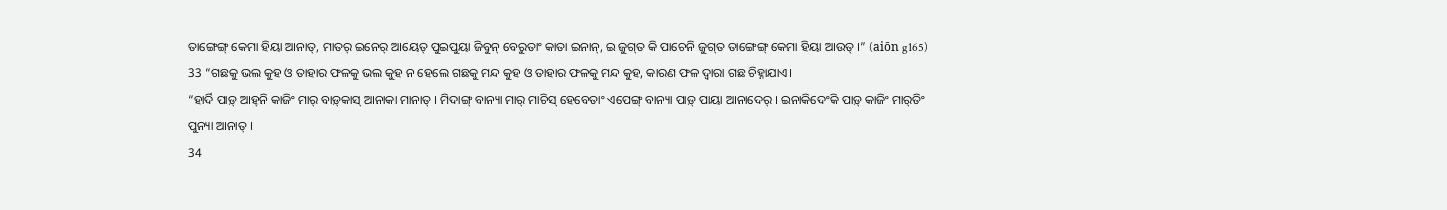ତାଙ୍ଗେଙ୍ଗ୍‌ କେମା ହିୟା ଆନାତ୍‌, ମାତର୍‌ ଇନେର୍‌ ଆୟେତ୍‌ ପୁଇପୁୟା ଜିବୁନ୍‌ ବେରୁତାଂ କାତା ଇନାନ୍‌, ଇ ଜୁଗ୍‌ତ କି ପାଚେନି ଜୁଗ୍‌ତ ତାଙ୍ଗେଙ୍ଗ୍‌ କେମା ହିୟା ଆଉତ୍‌ ।” (aiōn g165)
33 “ଗଛକୁ ଭଲ କୁହ ଓ ତାହାର ଫଳକୁ ଭଲ କୁହ ନ ହେଲେ ଗଛକୁ ମନ୍ଦ କୁହ ଓ ତାହାର ଫଳକୁ ମନ୍ଦ କୁହ, କାରଣ ଫଳ ଦ୍ୱାରା ଗଛ ଚିହ୍ନାଯାଏ।
“ହାର୍ଦି ପାଡ଼୍‌ ଆହ୍‌ନି କାଜିଂ ମାର୍‌ ବାଡ଼୍‌କାସ୍‌ ଆନାକା ମାନାତ୍‌ । ମିଦାଙ୍ଗ୍‌ ବାନ୍ୟା ମାର୍‌ ମାଚିସ୍‌ ହେବେତାଂ ଏପେଙ୍ଗ୍‌ ବାନ୍ୟା ପାଡ଼୍‌ ପାୟା ଆନାଦେର୍‌ । ଇନାକିଦେଂକି ପାଡ଼୍‌ କାଜିଂ ମାର୍‌ତିଂ ପୁନ୍ୟା ଆନାତ୍‌ ।
34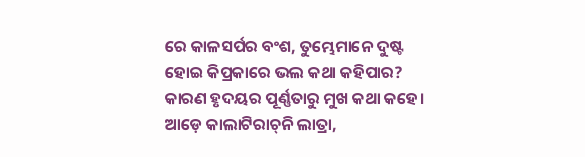ରେ କାଳସର୍ପର ବଂଶ, ତୁମ୍ଭେମାନେ ଦୁଷ୍ଟ ହୋଇ କିପ୍ରକାରେ ଭଲ କଥା କହିପାର? କାରଣ ହୃଦୟର ପୂର୍ଣ୍ଣତାରୁ ମୁଖ କଥା କହେ।
ଆଡ଼େ କାଲାଟିରାଚ୍‌ନି ଲାତ୍ରା,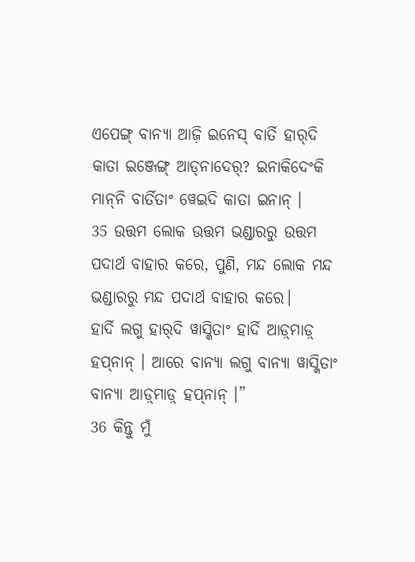ଏପେଙ୍ଗ୍‌ ବାନ୍ୟା ଆଜ଼ି ଇନେସ୍‌ ବାର୍ତି ହାର୍‌ଦି କାତା ଇଞ୍ଜେଙ୍ଗ୍‌ ଆଡ୍‌ନାଦେର୍‌? ଇନାକିଦେଂକି ମାନ୍‌ନି ବାର୍ତିତାଂ ୱେଇଦି କାତା ଇନାନ୍‌ ।
35 ଉତ୍ତମ ଲୋକ ଉତ୍ତମ ଭଣ୍ଡାରରୁ ଉତ୍ତମ ପଦାର୍ଥ ବାହାର କରେ, ପୁଣି, ମନ୍ଦ ଲୋକ ମନ୍ଦ ଭଣ୍ଡାରରୁ ମନ୍ଦ ପଦାର୍ଥ ବାହାର କରେ।
ହାର୍ଦି ଲଗୁ ହାର୍‌ଦି ୱାସ୍କିତାଂ ହାର୍ଦି ଆଡ଼୍‌ମାଡ଼୍‌ ହପ୍‌ନାନ୍‌ । ଆରେ ବାନ୍ୟା ଲଗୁ ବାନ୍ୟା ୱାସ୍କିତାଂ ବାନ୍ୟା ଆଡ଼୍‌ମାଡ଼୍‌ ହପ୍‌ନାନ୍‌ ।”
36 କିନ୍ତୁ ମୁଁ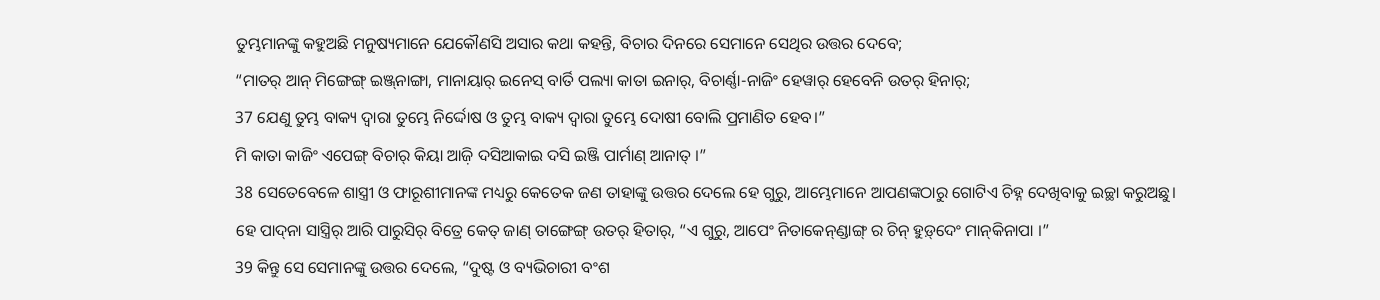ତୁମ୍ଭମାନଙ୍କୁ କହୁଅଛି ମନୁଷ୍ୟମାନେ ଯେକୌଣସି ଅସାର କଥା କହନ୍ତି, ବିଚାର ଦିନରେ ସେମାନେ ସେଥିର ଉତ୍ତର ଦେବେ;
“ମାତର୍‌ ଆନ୍‌ ମିଙ୍ଗେଙ୍ଗ୍‌ ଇଞ୍ଜ୍‌ନାଙ୍ଗା, ମାନାୟାର୍‌ ଇନେସ୍‌ ବାର୍ତି ପଲ୍ୟା କାତା ଇନାର୍‌, ବିଚାର୍ଣ୍ଣା-ନାଜିଂ ହେୱାର୍‌ ହେବେନି ଉତର୍‌ ହିନାର୍‌;
37 ଯେଣୁ ତୁମ୍ଭ ବାକ୍ୟ ଦ୍ୱାରା ତୁମ୍ଭେ ନିର୍ଦ୍ଦୋଷ ଓ ତୁମ୍ଭ ବାକ୍ୟ ଦ୍ୱାରା ତୁମ୍ଭେ ଦୋଷୀ ବୋଲି ପ୍ରମାଣିତ ହେବ।”
ମି କାତା କାଜିଂ ଏପେଙ୍ଗ୍‌ ବିଚାର୍‌ କିୟା ଆଜ଼ି ଦସିଆକାଇ ଦସି ଇଞ୍ଜି ପାର୍ମାଣ୍‌ ଆନାତ୍‌ ।”
38 ସେତେବେଳେ ଶାସ୍ତ୍ରୀ ଓ ଫାରୂଶୀମାନଙ୍କ ମଧ୍ୟରୁ କେତେକ ଜଣ ତାହାଙ୍କୁ ଉତ୍ତର ଦେଲେ ହେ ଗୁରୁ, ଆମ୍ଭେମାନେ ଆପଣଙ୍କଠାରୁ ଗୋଟିଏ ଚିହ୍ନ ଦେଖିବାକୁ ଇଚ୍ଛା କରୁଅଛୁ।
ହେ ପାଦ୍‌ନା ସାସ୍ତ୍ରିର୍‌ ଆରି ପାରୁସିର୍‌ ବିତ୍ରେ କେତ୍‌ ଜାଣ୍‌ ତାଙ୍ଗେଙ୍ଗ୍‌ ଉତର୍‌ ହିତାର୍‌, “ଏ ଗୁରୁ, ଆପେଂ ନିତାକେନ୍‌ଣ୍ଡାଙ୍ଗ୍‌ ର ଚିନ୍‌ ହୁଡ଼୍‌ଦେଂ ମାନ୍‌କିନାପା ।”
39 କିନ୍ତୁ ସେ ସେମାନଙ୍କୁ ଉତ୍ତର ଦେଲେ, “ଦୁଷ୍ଟ ଓ ବ୍ୟଭିଚାରୀ ବଂଶ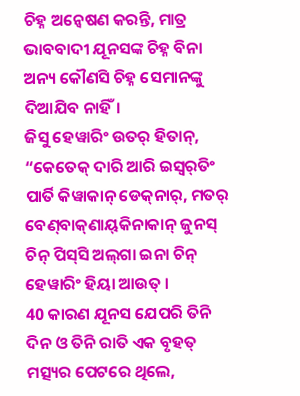ଚିହ୍ନ ଅନ୍ୱେଷଣ କରନ୍ତି, ମାତ୍ର ଭାବବାଦୀ ଯୂନସଙ୍କ ଚିହ୍ନ ବିନା ଅନ୍ୟ କୌଣସି ଚିହ୍ନ ସେମାନଙ୍କୁ ଦିଆଯିବ ନାହିଁ।
ଜିସୁ ହେୱାରିଂ ଉତର୍‌ ହିତାନ୍‌, “କେତେକ୍‌ ଦାରି ଆରି ଇସ୍ୱର୍‌ତିଂ ପାର୍ତି କିୱାକାନ୍ ଡେକ୍‌ନାର୍‌, ମତର୍‌ ବେଣ୍‌ବାକ୍‌ଣାୟ୍‌କିନାକାନ୍‌ ଜୁନସ୍‌ ଚିନ୍‌ ପିସ୍‌ସି ଅଲ୍‌ଗା ଇନା ଚିନ୍‌ ହେୱାରିଂ ହିୟା ଆଉତ୍‌ ।
40 କାରଣ ଯୂନସ ଯେପରି ତିନି ଦିନ ଓ ତିନି ରାତି ଏକ ବୃହତ୍ ମତ୍ସ୍ୟର ପେଟରେ ଥିଲେ,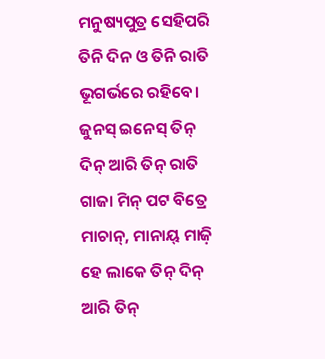ମନୁଷ୍ୟପୁତ୍ର ସେହିପରି ତିନି ଦିନ ଓ ତିନି ରାତି ଭୂଗର୍ଭରେ ରହିବେ।
ଜୁନସ୍‌ ଇନେସ୍‌ ତିନ୍‌ ଦିନ୍‌ ଆରି ତିନ୍‌ ରାତି ଗାଜା ମିନ୍‌ ପଟ ବିତ୍ରେ ମାଚାନ୍‌, ମାନାୟ୍‌ ମାଜ଼ି ହେ ଲାକେ ତିନ୍‌ ଦିନ୍‌ ଆରି ତିନ୍‌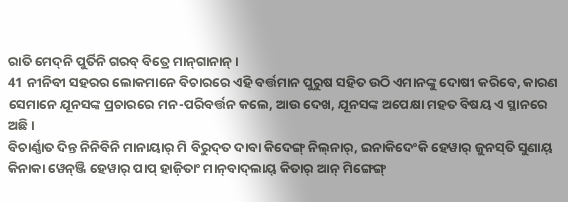ରାତି ମେଦ୍‌ନି ପୁର୍ତିନି ଗରବ୍‌ ବିତ୍ରେ ମାନ୍‌ଗାନାନ୍‌ ।
41 ନୀନିବୀ ସହରର ଲୋକମାନେ ବିଚାରରେ ଏହି ବର୍ତ୍ତମାନ ପୁରୁଷ ସହିତ ଉଠି ଏମାନଙ୍କୁ ଦୋଷୀ କରିବେ, କାରଣ ସେମାନେ ଯୂନସଙ୍କ ପ୍ରଚାରରେ ମନ-ପରିବର୍ତ୍ତନ କଲେ, ଆଉ ଦେଖ, ଯୂନସଙ୍କ ଅପେକ୍ଷା ମହତ ବିଷୟ ଏ ସ୍ଥାନରେ ଅଛି।
ବିଚାର୍ଣ୍ଣାତ ଦିନ୍ତ ନିନିବିନି ମାନାୟାର୍‌ ମି ବିରୁଦ୍‌ତ ଦାବା କିଦେଙ୍ଗ୍‌ ନିଲ୍‌ନାର୍‌, ଇନାକିଦେଂକି ହେୱାର୍‌ ଜୁନସ୍‌ତି ସୁଣାୟ୍‌ କିନାକା ୱେନ୍‌ଞ୍ଜି ହେୱାର୍‌ ପାପ୍‌ ହାଜ଼ିତାଂ ମାନ୍‌ବାଦ୍‌ଲାୟ୍‌ କିତାର୍‌ ଆନ୍‌ ମିଙ୍ଗେଙ୍ଗ୍‌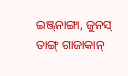ଇଞ୍ଜ୍‌ନାଙ୍ଗା, ଜୁନସ୍‌ ତାଙ୍ଗ୍‌ ଗାଜାକାନ୍‌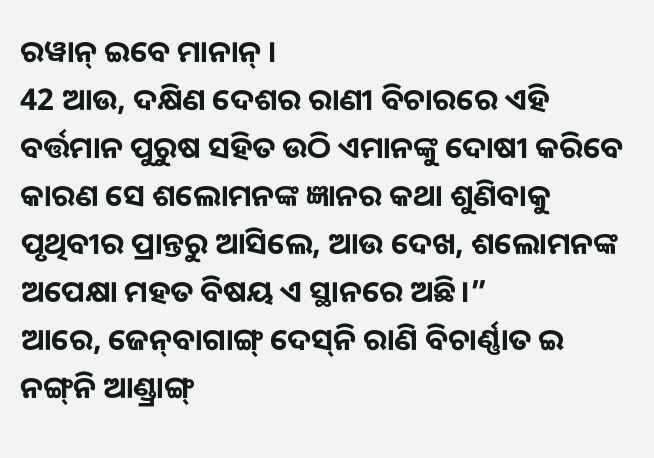ରୱାନ୍‌ ଇବେ ମାନାନ୍‌ ।
42 ଆଉ, ଦକ୍ଷିଣ ଦେଶର ରାଣୀ ବିଚାରରେ ଏହି ବର୍ତ୍ତମାନ ପୁରୁଷ ସହିତ ଉଠି ଏମାନଙ୍କୁ ଦୋଷୀ କରିବେ କାରଣ ସେ ଶଲୋମନଙ୍କ ଜ୍ଞାନର କଥା ଶୁଣିବାକୁ ପୃଥିବୀର ପ୍ରାନ୍ତରୁ ଆସିଲେ, ଆଉ ଦେଖ, ଶଲୋମନଙ୍କ ଅପେକ୍ଷା ମହତ ବିଷୟ ଏ ସ୍ଥାନରେ ଅଛି।”
ଆରେ, ଜେନ୍‌ବାଗାଙ୍ଗ୍‌ ଦେସ୍‌ନି ରାଣି ବିଚାର୍ଣ୍ଣାତ ଇ ନଙ୍ଗ୍‌ନି ଆଣ୍ଡ୍ରାଙ୍ଗ୍‌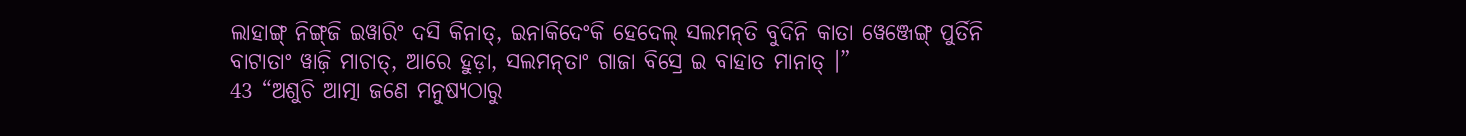ଲାହାଙ୍ଗ୍‌ ନିଙ୍ଗ୍‌ଜି ଇୱାରିଂ ଦସି କିନାତ୍‌, ଇନାକିଦେଂକି ହେଦେଲ୍‌ ସଲମନ୍‌ତି ବୁଦିନି କାତା ୱେଞ୍ଜେଙ୍ଗ୍‌ ପୁର୍ତିନି ବାଟାତାଂ ୱାଜ଼ି ମାଚାତ୍‌, ଆରେ ହୁଡ଼ା, ସଲମନ୍‌ତାଂ ଗାଜା ବିସ୍ରେ ଇ ବାହାତ ମାନାତ୍‌ ।”
43 “ଅଶୁଚି ଆତ୍ମା ଜଣେ ମନୁଷ୍ୟଠାରୁ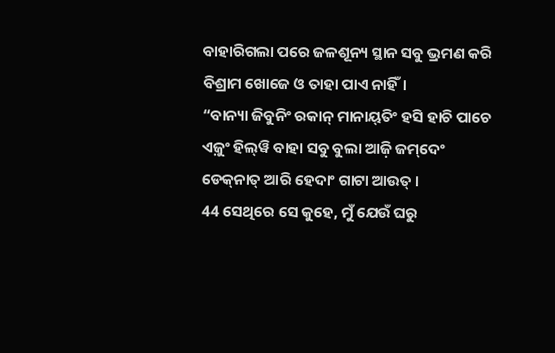ବାହାରିଗଲା ପରେ ଜଳଶୂନ୍ୟ ସ୍ଥାନ ସବୁ ଭ୍ରମଣ କରି ବିଶ୍ରାମ ଖୋଜେ ଓ ତାହା ପାଏ ନାହିଁ।
“ବାନ୍ୟା ଜିବୁନିଂ ରକାନ୍‌ ମାନାୟ୍‌ତିଂ ହସି ହାଚି ପାଚେ ଏଜ଼ୁଂ ହିଲ୍‍ୱି ବାହା ସବୁ ବୁଲା ଆଜ଼ି ଜମ୍‌ଦେଂ ଡେକ୍‌ନାତ୍‌ ଆରି ହେଦାଂ ଗାଟା ଆଉତ୍‌ ।
44 ସେଥିରେ ସେ କୁହେ, ମୁଁ ଯେଉଁ ଘରୁ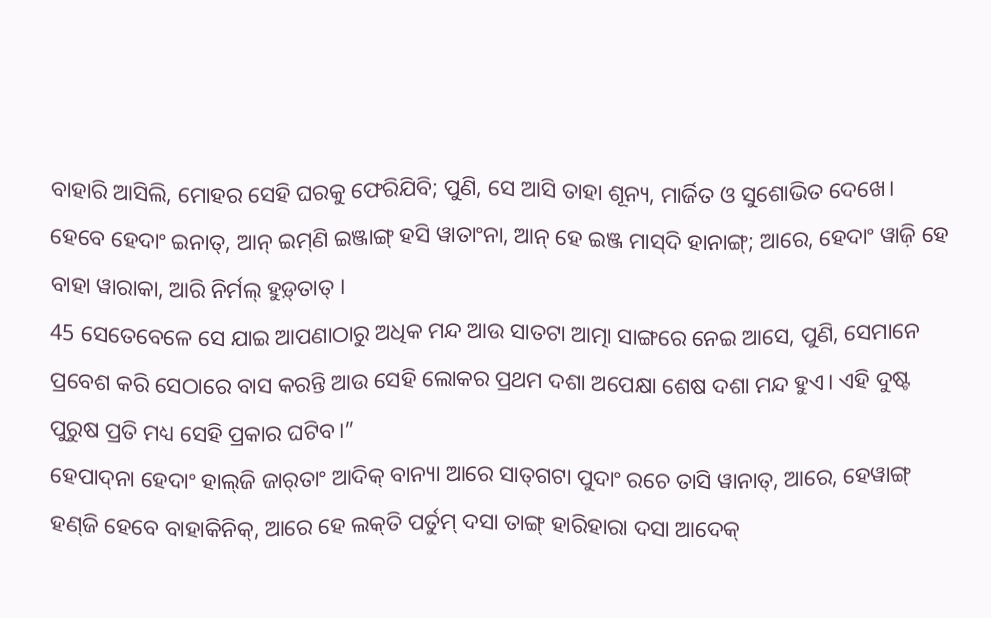ବାହାରି ଆସିଲି, ମୋହର ସେହି ଘରକୁ ଫେରିଯିବି; ପୁଣି, ସେ ଆସି ତାହା ଶୂନ୍ୟ, ମାର୍ଜିତ ଓ ସୁଶୋଭିତ ଦେଖେ।
ହେବେ ହେଦାଂ ଇନାତ୍‌, ଆନ୍‌ ଇମ୍‌ଣି ଇଞ୍ଜାଙ୍ଗ୍‌ ହସି ୱାତାଂନା, ଆନ୍‌ ହେ ଇଞ୍ଜ ମାସ୍‌ଦି ହାନାଙ୍ଗ୍‌; ଆରେ, ହେଦାଂ ୱାଜ଼ି ହେ ବାହା ୱାରାକା, ଆରି ନିର୍ମଲ୍‌ ହୁଡ଼୍‌ତାତ୍‌ ।
45 ସେତେବେଳେ ସେ ଯାଇ ଆପଣାଠାରୁ ଅଧିକ ମନ୍ଦ ଆଉ ସାତଟା ଆତ୍ମା ସାଙ୍ଗରେ ନେଇ ଆସେ, ପୁଣି, ସେମାନେ ପ୍ରବେଶ କରି ସେଠାରେ ବାସ କରନ୍ତି ଆଉ ସେହି ଲୋକର ପ୍ରଥମ ଦଶା ଅପେକ୍ଷା ଶେଷ ଦଶା ମନ୍ଦ ହୁଏ। ଏହି ଦୁଷ୍ଟ ପୁରୁଷ ପ୍ରତି ମଧ୍ୟ ସେହି ପ୍ରକାର ଘଟିବ।”
ହେପାଦ୍‌ନା ହେଦାଂ ହାଲ୍‌ଜି ଜାର୍‌ତାଂ ଆଦିକ୍‌ ବାନ୍ୟା ଆରେ ସାତ୍‌ଗଟା ପୁଦାଂ ରଚେ ତାସି ୱାନାତ୍‌, ଆରେ, ହେୱାଙ୍ଗ୍‌ ହଣ୍‌ଜି ହେବେ ବାହାକିନିକ୍‌, ଆରେ ହେ ଲକ୍‌ତି ପର୍ତୁମ୍‌ ଦସା ତାଙ୍ଗ୍‌ ହାରିହାରା ଦସା ଆଦେକ୍‌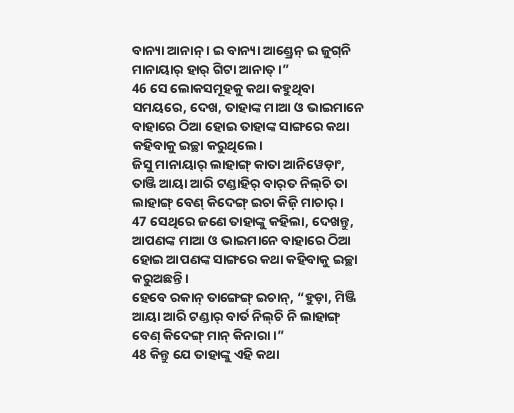ବାନ୍ୟା ଆନାନ୍‌ । ଇ ବାନ୍ୟା ଆଣ୍ଡ୍ରେନ୍‌ ଇ ଜୁଗ୍‌ନି ମାନାୟାର୍‌ ହାର୍‌ ଗିଟା ଆନାତ୍‌ ।”
46 ସେ ଲୋକସମୂହକୁ କଥା କହୁଥିବା ସମୟରେ, ଦେଖ, ତାହାଙ୍କ ମାଆ ଓ ଭାଇମାନେ ବାହାରେ ଠିଆ ହୋଇ ତାହାଙ୍କ ସାଙ୍ଗରେ କଥା କହିବାକୁ ଇଚ୍ଛା କରୁଥିଲେ।
ଜିସୁ ମାନାୟାର୍‌ ଲାହାଙ୍ଗ୍‌ କାତା ଆନିୱେଡ଼ାଂ, ତାଞ୍ଜି ଆୟା ଆରି ଟଣ୍ଡାହିର୍‌ ବାର୍‌ତ ନିଲ୍‌ଚି ତା ଲାହାଙ୍ଗ୍‌ ବେଣ୍‌ କିଦେଙ୍ଗ୍‌ ଇଚା କିଜ଼ି ମାଚାର୍‌ ।
47 ସେଥିରେ ଜଣେ ତାହାଙ୍କୁ କହିଲା, ଦେଖନ୍ତୁ, ଆପଣଙ୍କ ମାଆ ଓ ଭାଇମାନେ ବାହାରେ ଠିଆ ହୋଇ ଆପଣଙ୍କ ସାଙ୍ଗରେ କଥା କହିବାକୁ ଇଚ୍ଛା କରୁଅଛନ୍ତି।
ହେବେ ରକାନ୍‌ ତାଙ୍ଗେଙ୍ଗ୍‌ ଇଚାନ୍‌, “ହୁଡ଼ା, ମିଞ୍ଜି ଆୟା ଆରି ଟଣ୍ଡାର୍‌ ବାର୍ତ ନିଲ୍‌ଚି ନି ଲାହାଙ୍ଗ୍‌ ବେଣ୍‌ କିଦେଙ୍ଗ୍‌ ମାନ୍‌ କିନାରା ।”
48 କିନ୍ତୁ ଯେ ତାହାଙ୍କୁ ଏହି କଥା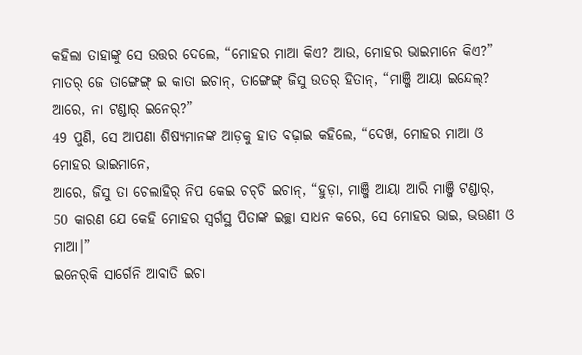କହିଲା ତାହାଙ୍କୁ ସେ ଉତ୍ତର ଦେଲେ, “ମୋହର ମାଆ କିଏ? ଆଉ, ମୋହର ଭାଇମାନେ କିଏ?”
ମାତର୍‌ ଜେ ତାଙ୍ଗେଙ୍ଗ୍‌ ଇ କାତା ଇଚାନ୍‌, ତାଙ୍ଗେଙ୍ଗ୍‌ ଜିସୁ ଉତର୍‌ ହିତାନ୍‌, “ମାଞ୍ଜି ଆୟା ଇନ୍ଦେଲ୍‌? ଆରେ, ନା ଟଣ୍ଡାର୍‌ ଇନେର୍‌?”
49 ପୁଣି, ସେ ଆପଣା ଶିଷ୍ୟମାନଙ୍କ ଆଡ଼କୁ ହାତ ବଢ଼ାଇ କହିଲେ, “ଦେଖ, ମୋହର ମାଆ ଓ ମୋହର ଭାଇମାନେ,
ଆରେ, ଜିସୁ ତା ଚେଲାହିର୍‌ ନିପ କେଇ ଚଚ୍‌ଚି ଇଚାନ୍‌, “ହୁଡ଼ା, ମାଞ୍ଜି ଆୟା ଆରି ମାଞ୍ଜି ଟଣ୍ଡାର୍‌,
50 କାରଣ ଯେ କେହି ମୋହର ସ୍ୱର୍ଗସ୍ଥ ପିତାଙ୍କ ଇଚ୍ଛା ସାଧନ କରେ, ସେ ମୋହର ଭାଇ, ଭଉଣୀ ଓ ମାଆ।”
ଇନେର୍‌କି ସାର୍ଗେନି ଆବାତି ଇଚା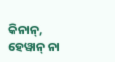କିନାନ୍‌, ହେୱାନ୍‌ ନା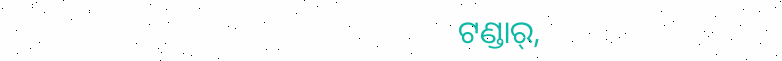ଟଣ୍ଡାର୍‌,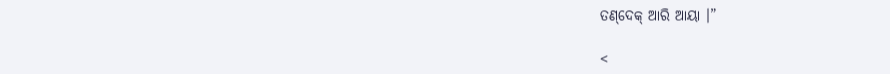ତଣ୍‌ଦେକ୍‌ ଆରି ଆୟା ।”

<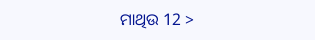ମାଥିଉ 12 >